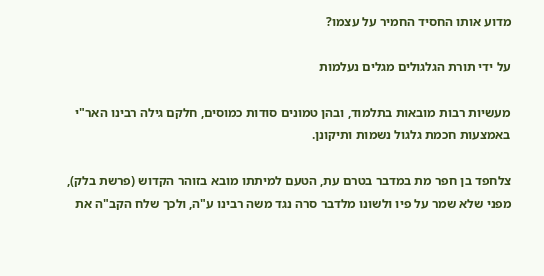מדוע אותו החסיד החמיר על עצמו?

על ידי תורת הגלגולים מגלים נעלמות

מעשיות רבות מובאות בתלמוד, ובהן טמונים סודות כמוסים, חלקם גילה רבינו האר"י באמצעות חכמת גלגול נשמות ותיקונן.

צלחפד בן חפר מת במדבר בטרם עת, הטעם למיתתו מובא בזוהר הקדוש (פרשת בלק), מפני שלא שמר על פיו ולשונו מלדבר סרה נגד משה רבינו ע"ה, ולכך שלח הקב"ה את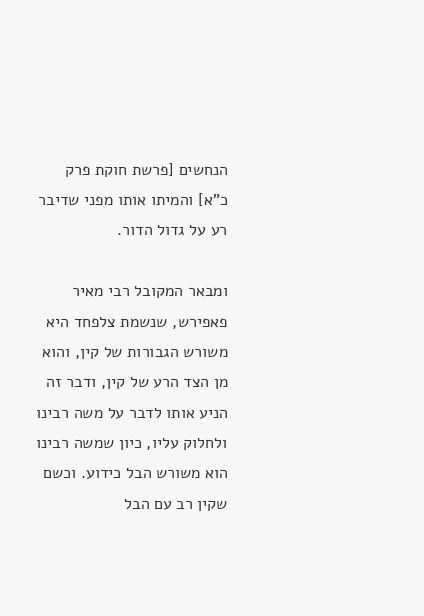הנחשים [פרשת חוקת פרק כ"א] והמיתו אותו מפני שדיבר רע על גדול הדור.

ומבאר המקובל רבי מאיר פאפירש, שנשמת צלפחד היא משורש הגבורות של קין, והוא מן הצד הרע של קין, ודבר זה הניע אותו לדבר על משה רבינו ולחלוק עליו, כיון שמשה רבינו הוא משורש הבל כידוע. וכשם שקין רב עם הבל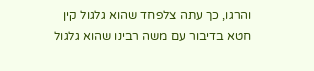והרגו, כך עתה צלפחד שהוא גלגול קין חטא בדיבור עם משה רבינו שהוא גלגול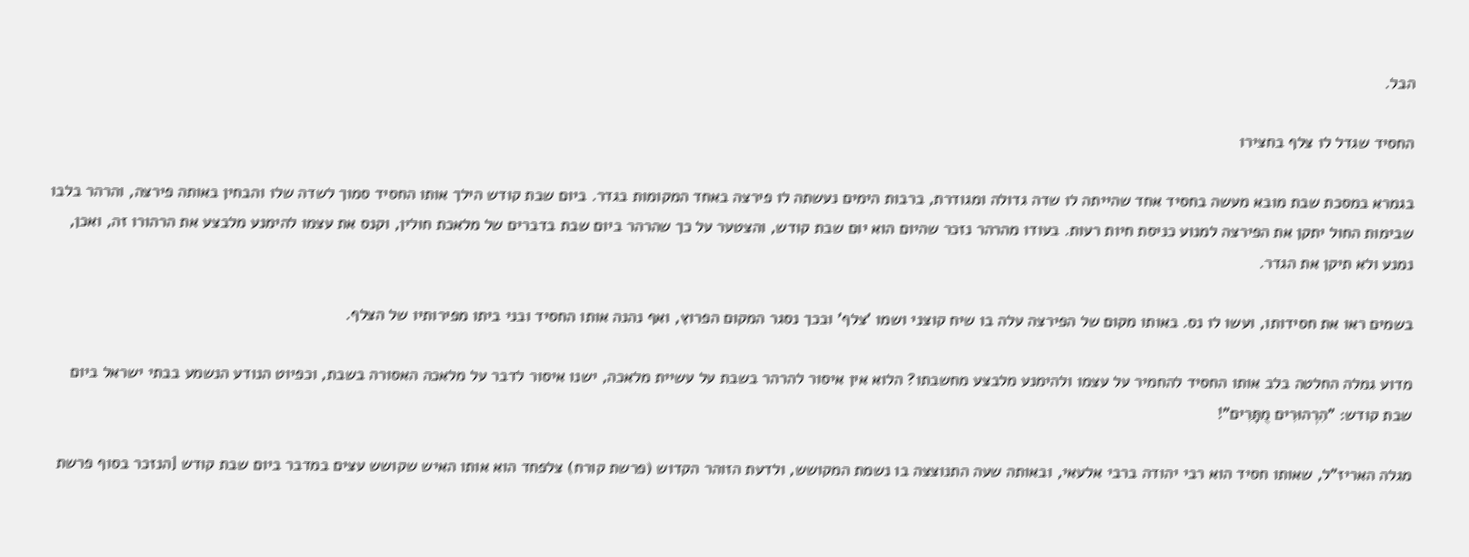הבל.

החסיד שגדל לו צלף בחצירו

בגמרא במסכת שבת מובא מעשה בחסיד אחד שהייתה לו שדה גדולה ומגודרת, ברבות הימים נעשתה לו פירצה באחד המקומות בגדר. ביום שבת קודש הילך אותו החסיד סמוך לשדה שלו והבחין באותה פירצה, והרהר בלבו שבימות החול יתקן את הפירצה למנוע כניסת חיות רעות. בעודו מהרהר נזכר שהיום הוא יום שבת קודש, והצטער על כך שהרהר ביום שבת בדברים של מלאכת חולין, וקנס את עצמו להימנע מלבצע את הרהורו זה, ואכן, נמנע ולא תיקן את הגדר.

בשמים ראו את חסידותו, ועשו לו נס. באותו מקום של הפירצה עלה בו שיח קוצני ושמו 'צלף' ובכך נסגר המקום הפרוץ, ואף נהנה אותו החסיד ובני ביתו מפירותיו של הצלף.

מדוע גמלה החלטה בלב אותו החסיד להחמיר על עצמו ולהימנע מלבצע מחשבתו? הלוא אין איסור להרהר בשבת על עשיית מלאכה, ישנו איסור לדבר על מלאכה האסורה בשבת, וכפיוט הנודע הנשמע בבתי ישראל ביום שבת קודש: "הִרְהוּרִים מֻתָּרִים"!

מגלה האריז"ל, שאותו חסיד הוא רבי יהודה ברבי אלעאי, ובאותה שעה התנוצצה בו נשמת המקושש, ולדעת הזוהר הקדוש (פרשת קורח) צלפחד הוא אותו האיש שקושש עצים במדבר ביום שבת קודש [הנזכר בסוף פרשת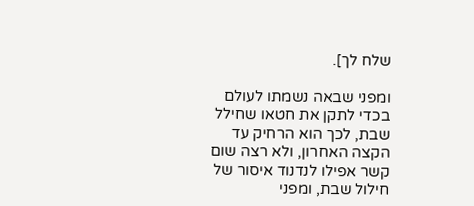שלח לך].

ומפני שבאה נשמתו לעולם בכדי לתקן את חטאו שחילל שבת, לכך הוא הרחיק עד הקצה האחרון, ולא רצה שום קשר אפילו לנדנוד איסור של חילול שבת, ומפני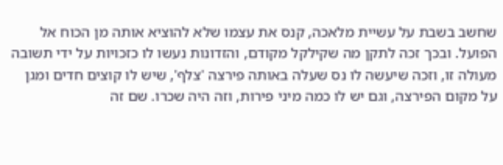שחשב בשבת על עשיית מלאכה, קנס את עצמו שלא להוציא אותה מן הכוח אל הפועל. ובכך זכה לתקן מה שקילקל מקודם, והזדונות נעשו לו כזכויות על ידי תשובה מעולה זו, וזכה שיעשה לו נס שעלה באותה פירצה 'צלף', שיש לו קוצים חדים ומגן על מקום הפירצה, וגם יש לו כמה מיני פירות, וזה היה שכרו. שם זה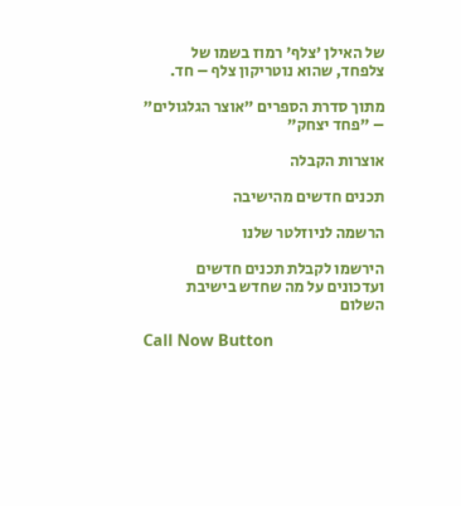של האילן 'צלף' רמוז בשמו של צלפחד, שהוא נוטריקון צלף – חד.

מתוך סדרת הספרים "אוצר הגלגולים" – "פחד יצחק"

אוצרות הקבלה

תכנים חדשים מהישיבה

הרשמה לניוזלטר שלנו

הירשמו לקבלת תכנים חדשים ועדכונים על מה שחדש בישיבת השלום

Call Now Button